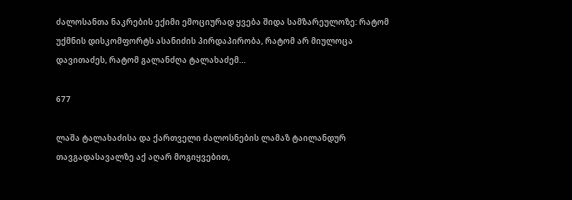ძალოსანთა ნაკრების ექიმი ემოციურად ყვება შიდა სამზარეულოზე: რატომ უქმნის დისკომფორტს ასანიძის პირდაპირობა, რატომ არ მიულოცა დავითაძეს, რატომ გალანძღა ტალახაძემ…

677

ლაშა ტალახაძისა და ქართველი ძალოსნების ლამაზ ტაილანდურ თავგადასავალზე აქ აღარ მოგიყვებით,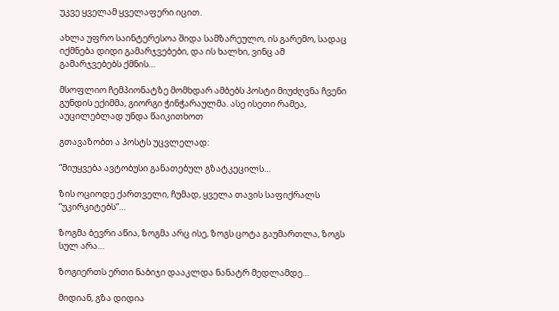უკვე ყველამ ყველაფერი იცით.

ახლა უფრო საინტერესოა შიდა სამზარეულო, ის გარემო, სადაც იქმნება დიდი გამარჯვებები, და ის ხალხი, ვინც ამ გამარჯვებებს ქმნის…

მსოფლიო ჩემპიონატზე მომხდარ ამბებს პოსტი მიუძღვნა ჩვენი გუნდის ექიმმა, გიორგი ჭინჭარაულმა. ასე ისეთი რამეა, აუცილებლად უნდა წაიკითხოთ

გთავაზობთ ა პოსტს უცვლელად:

“მიუყვება ავტობუსი განათებულ გზატკეცილს…

ზის ოციოდე ქართველი, ჩუმად, ყველა თავის საფიქრალს “უკირკიტებს”…

ზოგმა ბევრი აწია, ზოგმა არც ისე, ზოგს ცოტა გაუმართლა, ზოგს სულ არა…

ზოგიერთს ერთი ნაბიჯი დააკლდა ნანატრ მედლამდე…

მიდიან, გზა დიდია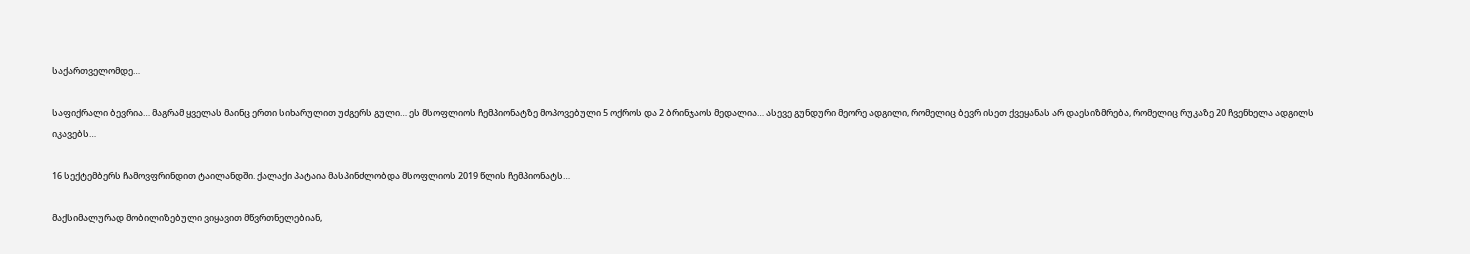საქართველომდე…

საფიქრალი ბევრია… მაგრამ ყველას მაინც ერთი სიხარულით უძგერს გული… ეს მსოფლიოს ჩემპიონატზე მოპოვებული 5 ოქროს და 2 ბრინჯაოს მედალია… ასევე გუნდური მეორე ადგილი, რომელიც ბევრ ისეთ ქვეყანას არ დაესიზმრება, რომელიც რუკაზე 20 ჩვენხელა ადგილს იკავებს…

16 სექტემბერს ჩამოვფრინდით ტაილანდში. ქალაქი პატაია მასპინძლობდა მსოფლიოს 2019 წლის ჩემპიონატს…

მაქსიმალურად მობილიზებული ვიყავით მწვრთნელებიან,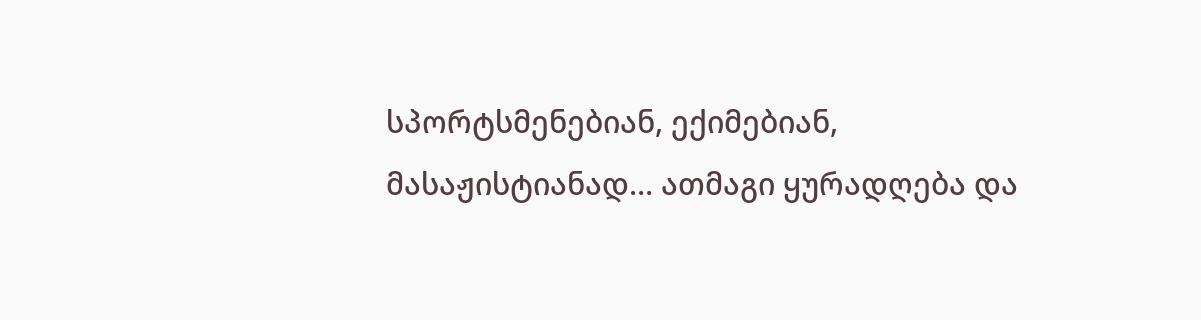სპორტსმენებიან, ექიმებიან, მასაჟისტიანად… ათმაგი ყურადღება და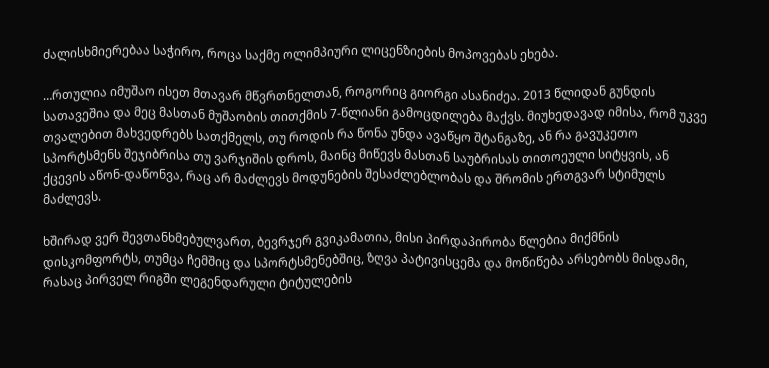ძალისხმიერებაა საჭირო, როცა საქმე ოლიმპიური ლიცენზიების მოპოვებას ეხება.

…რთულია იმუშაო ისეთ მთავარ მწვრთნელთან, როგორიც გიორგი ასანიძეა. 2013 წლიდან გუნდის სათავეშია და მეც მასთან მუშაობის თითქმის 7-წლიანი გამოცდილება მაქვს. მიუხედავად იმისა, რომ უკვე თვალებით მახვედრებს სათქმელს, თუ როდის რა წონა უნდა ავაწყო შტანგაზე, ან რა გავუკეთო სპორტსმენს შეჯიბრისა თუ ვარჯიშის დროს, მაინც მიწევს მასთან საუბრისას თითოეული სიტყვის, ან ქცევის აწონ-დაწონვა, რაც არ მაძლევს მოდუნების შესაძლებლობას და შრომის ერთგვარ სტიმულს მაძლევს.

ხშირად ვერ შევთანხმებულვართ, ბევრჯერ გვიკამათია, მისი პირდაპირობა წლებია მიქმნის დისკომფორტს, თუმცა ჩემშიც და სპორტსმენებშიც, ზღვა პატივისცემა და მოწიწება არსებობს მისდამი, რასაც პირველ რიგში ლეგენდარული ტიტულების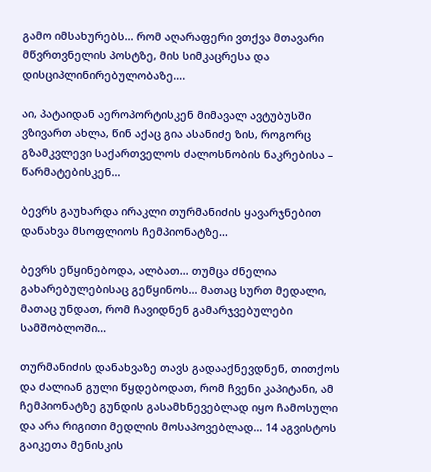გამო იმსახურებს… რომ აღარაფერი ვთქვა მთავარი მწვრთვნელის პოსტზე, მის სიმკაცრესა და დისციპლინირებულობაზე….

აი, პატაიდან აეროპორტისკენ მიმავალ ავტუბუსში ვზივართ ახლა, წინ აქაც გია ასანიძე ზის, როგორც გზამკვლევი საქართველოს ძალოსნობის ნაკრებისა – წარმატებისკენ…

ბევრს გაუხარდა ირაკლი თურმანიძის ყავარჯნებით დანახვა მსოფლიოს ჩემპიონატზე…

ბევრს ეწყინებოდა, ალბათ… თუმცა ძნელია გახარებულებისაც გეწყინოს… მათაც სურთ მედალი, მათაც უნდათ, რომ ჩავიდნენ გამარჯვებულები სამშობლოში…

თურმანიძის დანახვაზე თავს გადააქნევდნენ, თითქოს და ძალიან გული წყდებოდათ, რომ ჩვენი კაპიტანი, ამ ჩემპიონატზე გუნდის გასამხნევებლად იყო ჩამოსული და არა რიგითი მედლის მოსაპოვებლად… 14 აგვისტოს გაიკეთა მენისკის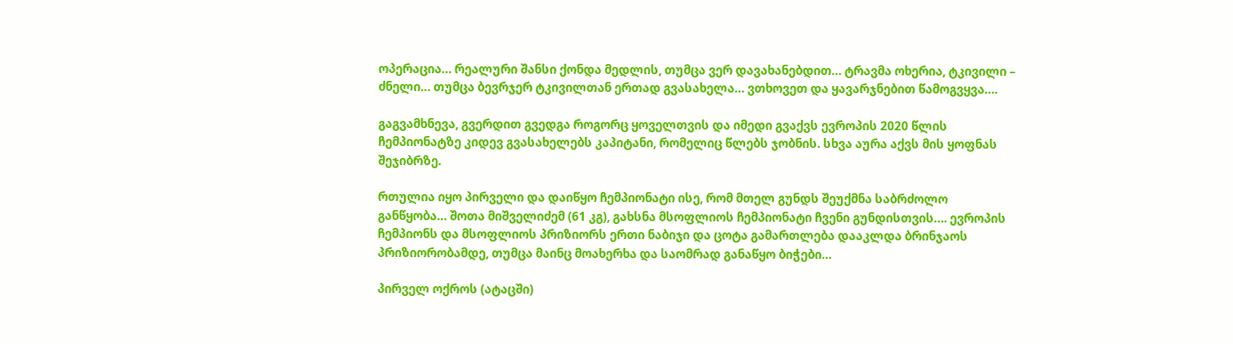ოპერაცია… რეალური შანსი ქონდა მედლის, თუმცა ვერ დავახანებდით… ტრავმა ოხერია, ტკივილი – ძნელი… თუმცა ბევრჯერ ტკივილთან ერთად გვასახელა… ვთხოვეთ და ყავარჯნებით წამოგვყვა….

გაგვამხნევა, გვერდით გვედგა როგორც ყოველთვის და იმედი გვაქვს ევროპის 2020 წლის ჩემპიონატზე კიდევ გვასახელებს კაპიტანი, რომელიც წლებს ჯობნის. სხვა აურა აქვს მის ყოფნას შეჯიბრზე.

რთულია იყო პირველი და დაიწყო ჩემპიონატი ისე, რომ მთელ გუნდს შეუქმნა საბრძოლო განწყობა… შოთა მიშველიძემ (61 კგ), გახსნა მსოფლიოს ჩემპიონატი ჩვენი გუნდისთვის…. ევროპის ჩემპიონს და მსოფლიოს პრიზიორს ერთი ნაბიჯი და ცოტა გამართლება დააკლდა ბრინჯაოს პრიზიორობამდე, თუმცა მაინც მოახერხა და საომრად განაწყო ბიჭები…

პირველ ოქროს (ატაცში)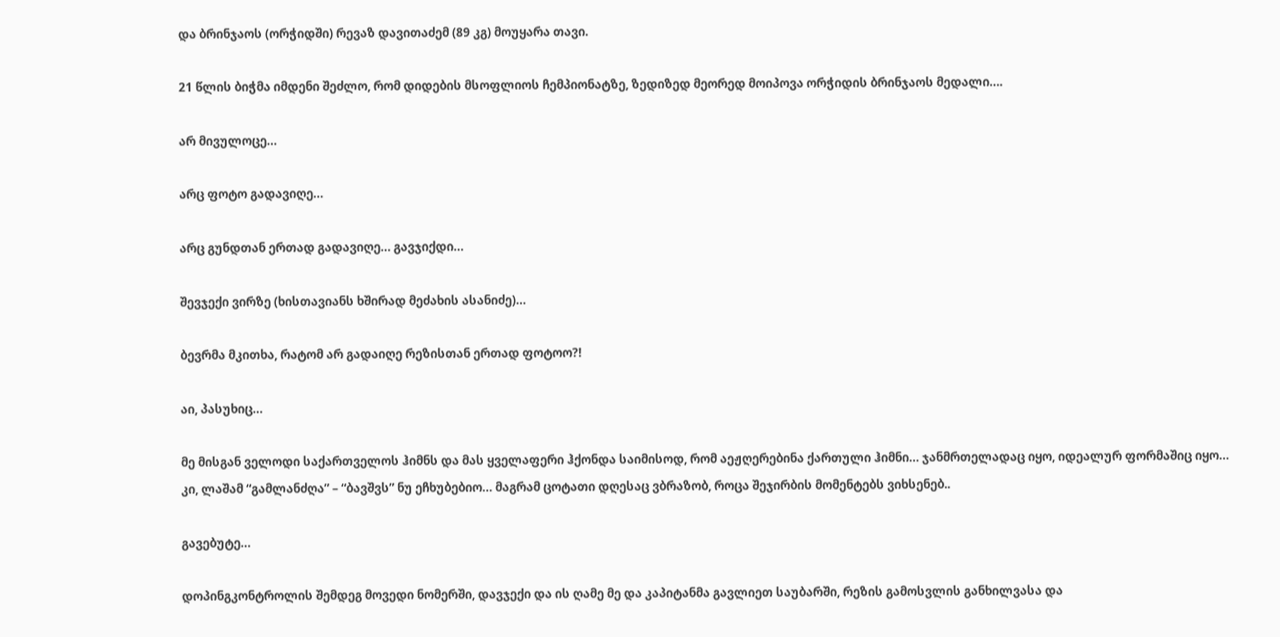და ბრინჯაოს (ორჭიდში) რევაზ დავითაძემ (89 კგ) მოუყარა თავი.

21 წლის ბიჭმა იმდენი შეძლო, რომ დიდების მსოფლიოს ჩემპიონატზე, ზედიზედ მეორედ მოიპოვა ორჭიდის ბრინჯაოს მედალი….

არ მივულოცე…

არც ფოტო გადავიღე…

არც გუნდთან ერთად გადავიღე… გავჯიქდი…

შევჯექი ვირზე (ხისთავიანს ხშირად მეძახის ასანიძე)…

ბევრმა მკითხა, რატომ არ გადაიღე რეზისთან ერთად ფოტოო?!

აი, პასუხიც…

მე მისგან ველოდი საქართველოს ჰიმნს და მას ყველაფერი ჰქონდა საიმისოდ, რომ აეჟღერებინა ქართული ჰიმნი… ჯანმრთელადაც იყო, იდეალურ ფორმაშიც იყო… კი, ლაშამ “გამლანძღა” – “ბავშვს” ნუ ეჩხუბებიო… მაგრამ ცოტათი დღესაც ვბრაზობ, როცა შეჯირბის მომენტებს ვიხსენებ..

გავებუტე…

დოპინგკონტროლის შემდეგ მოვედი ნომერში, დავჯექი და ის ღამე მე და კაპიტანმა გავლიეთ საუბარში, რეზის გამოსვლის განხილვასა და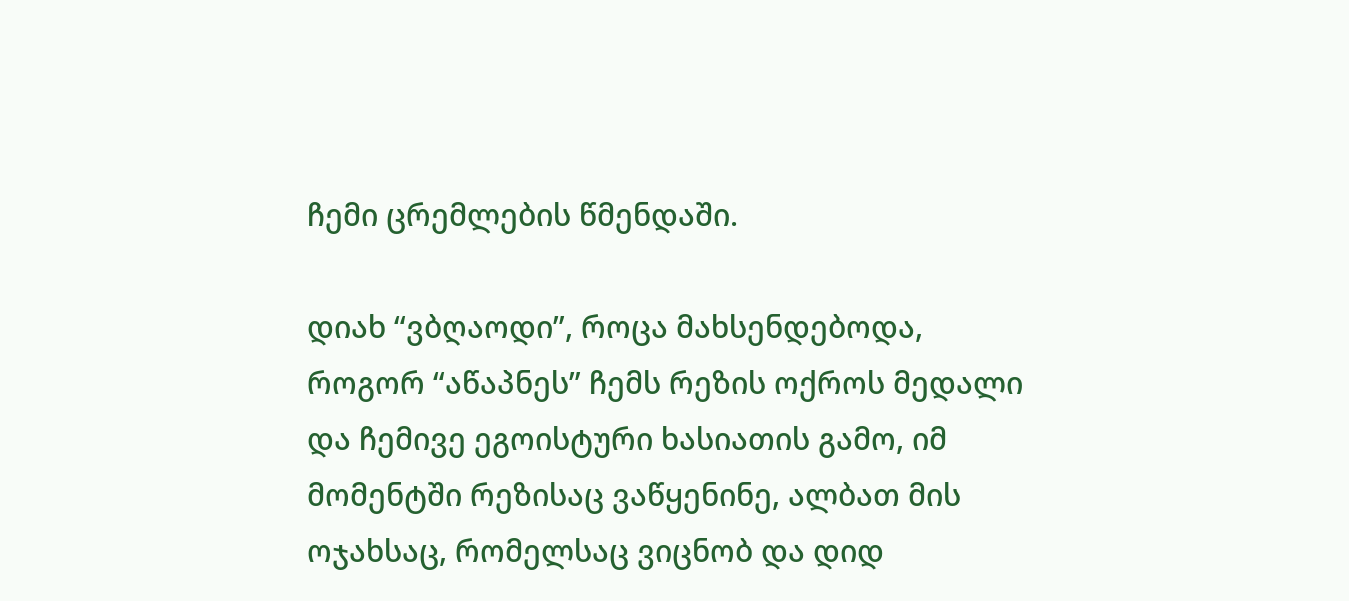ჩემი ცრემლების წმენდაში.

დიახ “ვბღაოდი”, როცა მახსენდებოდა, როგორ “აწაპნეს” ჩემს რეზის ოქროს მედალი და ჩემივე ეგოისტური ხასიათის გამო, იმ მომენტში რეზისაც ვაწყენინე, ალბათ მის ოჯახსაც, რომელსაც ვიცნობ და დიდ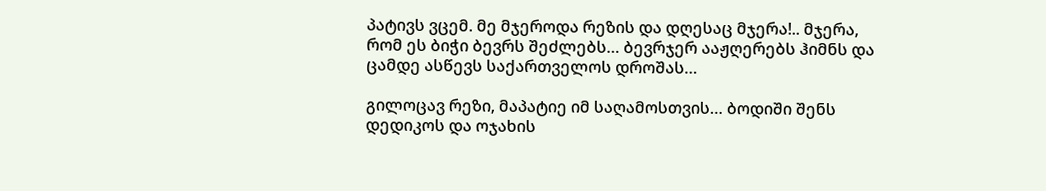პატივს ვცემ. მე მჯეროდა რეზის და დღესაც მჯერა!.. მჯერა, რომ ეს ბიჭი ბევრს შეძლებს… ბევრჯერ ააჟღერებს ჰიმნს და ცამდე ასწევს საქართველოს დროშას…

გილოცავ რეზი, მაპატიე იმ საღამოსთვის… ბოდიში შენს დედიკოს და ოჯახის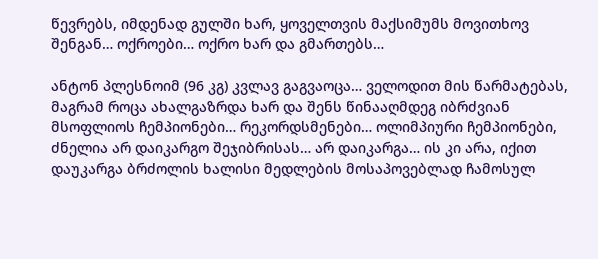წევრებს, იმდენად გულში ხარ, ყოველთვის მაქსიმუმს მოვითხოვ შენგან… ოქროები… ოქრო ხარ და გმართებს…

ანტონ პლესნოიმ (96 კგ) კვლავ გაგვაოცა… ველოდით მის წარმატებას, მაგრამ როცა ახალგაზრდა ხარ და შენს წინააღმდეგ იბრძვიან მსოფლიოს ჩემპიონები… რეკორდსმენები… ოლიმპიური ჩემპიონები, ძნელია არ დაიკარგო შეჯიბრისას… არ დაიკარგა… ის კი არა, იქით დაუკარგა ბრძოლის ხალისი მედლების მოსაპოვებლად ჩამოსულ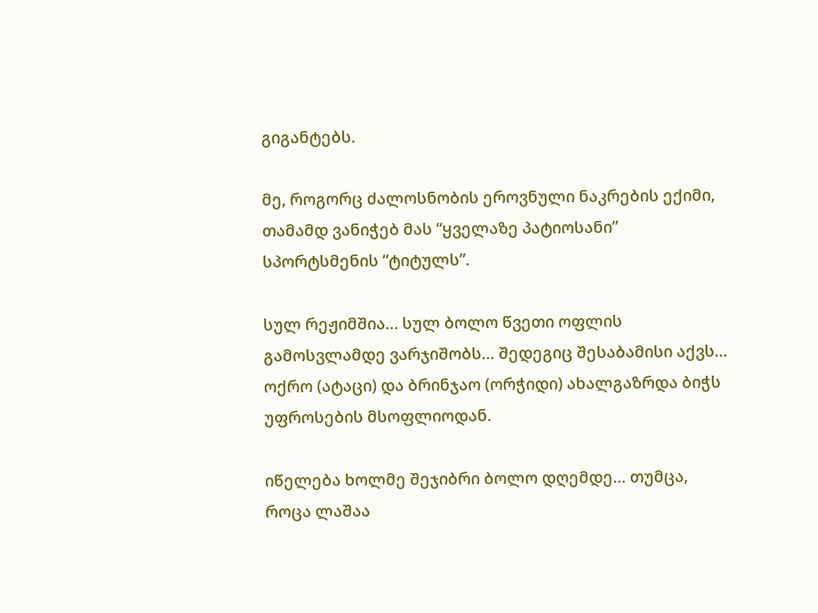გიგანტებს.

მე, როგორც ძალოსნობის ეროვნული ნაკრების ექიმი, თამამდ ვანიჭებ მას “ყველაზე პატიოსანი” სპორტსმენის “ტიტულს”.

სულ რეჟიმშია… სულ ბოლო წვეთი ოფლის გამოსვლამდე ვარჯიშობს… შედეგიც შესაბამისი აქვს… ოქრო (ატაცი) და ბრინჯაო (ორჭიდი) ახალგაზრდა ბიჭს უფროსების მსოფლიოდან.

იწელება ხოლმე შეჯიბრი ბოლო დღემდე… თუმცა, როცა ლაშაა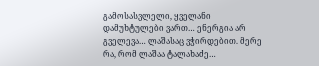გამოსასვლელი, ყველანი დამუხტულები ვართ… ენერგია არ გველევა… ლაშასაც ვჭირდებით. მერე რა, რომ ლაშაა ტალახაძე…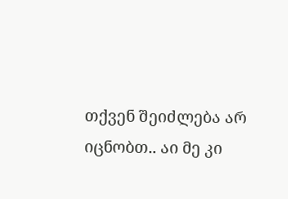თქვენ შეიძლება არ იცნობთ.. აი მე კი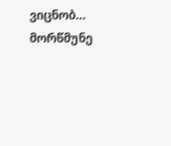ვიცნობ… მორწმუნე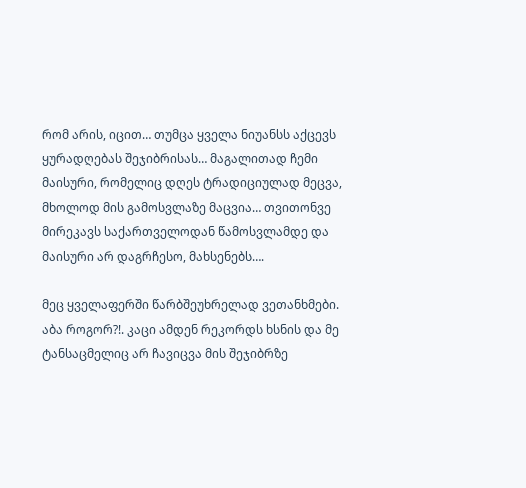რომ არის, იცით… თუმცა ყველა ნიუანსს აქცევს ყურადღებას შეჯიბრისას… მაგალითად ჩემი მაისური, რომელიც დღეს ტრადიციულად მეცვა, მხოლოდ მის გამოსვლაზე მაცვია… თვითონვე მირეკავს საქართველოდან წამოსვლამდე და მაისური არ დაგრჩესო, მახსენებს….

მეც ყველაფერში წარბშეუხრელად ვეთანხმები. აბა როგორ?!. კაცი ამდენ რეკორდს ხსნის და მე ტანსაცმელიც არ ჩავიცვა მის შეჯიბრზე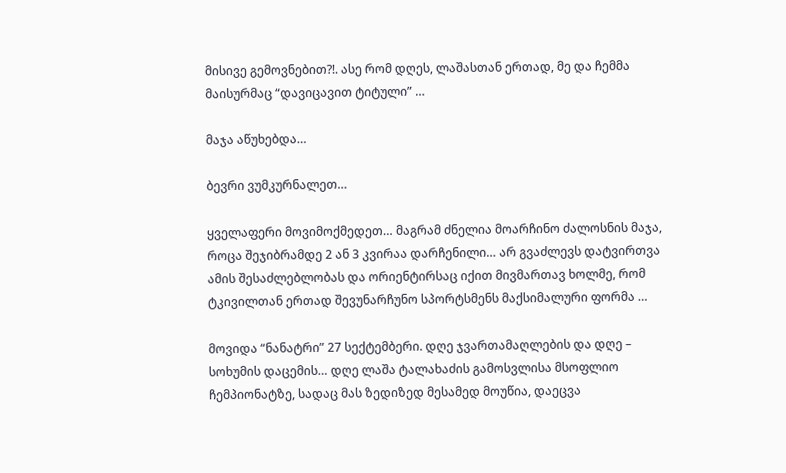მისივე გემოვნებით?!. ასე რომ დღეს, ლაშასთან ერთად, მე და ჩემმა მაისურმაც “დავიცავით ტიტული” …

მაჯა აწუხებდა…

ბევრი ვუმკურნალეთ…

ყველაფერი მოვიმოქმედეთ… მაგრამ ძნელია მოარჩინო ძალოსნის მაჯა, როცა შეჯიბრამდე 2 ან 3 კვირაა დარჩენილი… არ გვაძლევს დატვირთვა ამის შესაძლებლობას და ორიენტირსაც იქით მივმართავ ხოლმე, რომ ტკივილთან ერთად შევუნარჩუნო სპორტსმენს მაქსიმალური ფორმა …

მოვიდა “ნანატრი” 27 სექტემბერი. დღე ჯვართამაღლების და დღე – სოხუმის დაცემის… დღე ლაშა ტალახაძის გამოსვლისა მსოფლიო ჩემპიონატზე, სადაც მას ზედიზედ მესამედ მოუწია, დაეცვა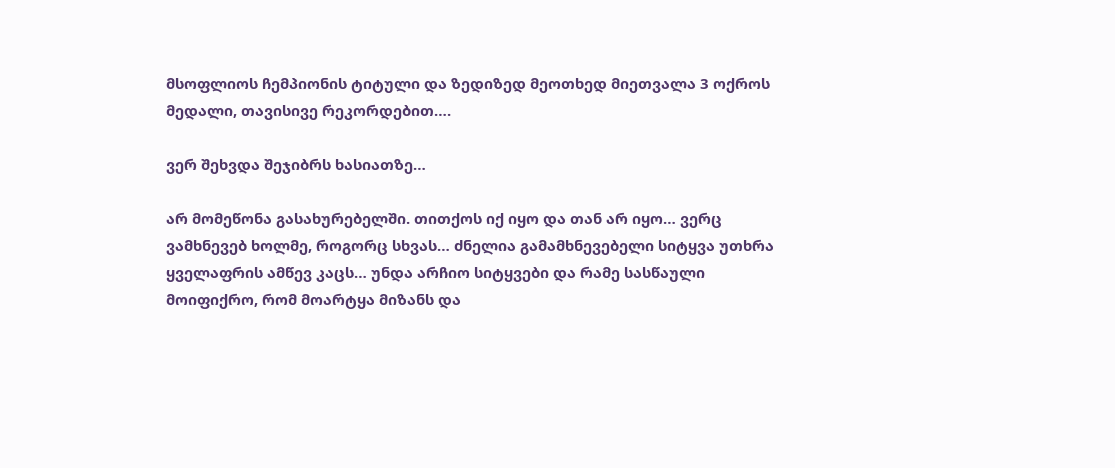მსოფლიოს ჩემპიონის ტიტული და ზედიზედ მეოთხედ მიეთვალა 3 ოქროს მედალი, თავისივე რეკორდებით….

ვერ შეხვდა შეჯიბრს ხასიათზე…

არ მომეწონა გასახურებელში. თითქოს იქ იყო და თან არ იყო… ვერც ვამხნევებ ხოლმე, როგორც სხვას… ძნელია გამამხნევებელი სიტყვა უთხრა ყველაფრის ამწევ კაცს… უნდა არჩიო სიტყვები და რამე სასწაული მოიფიქრო, რომ მოარტყა მიზანს და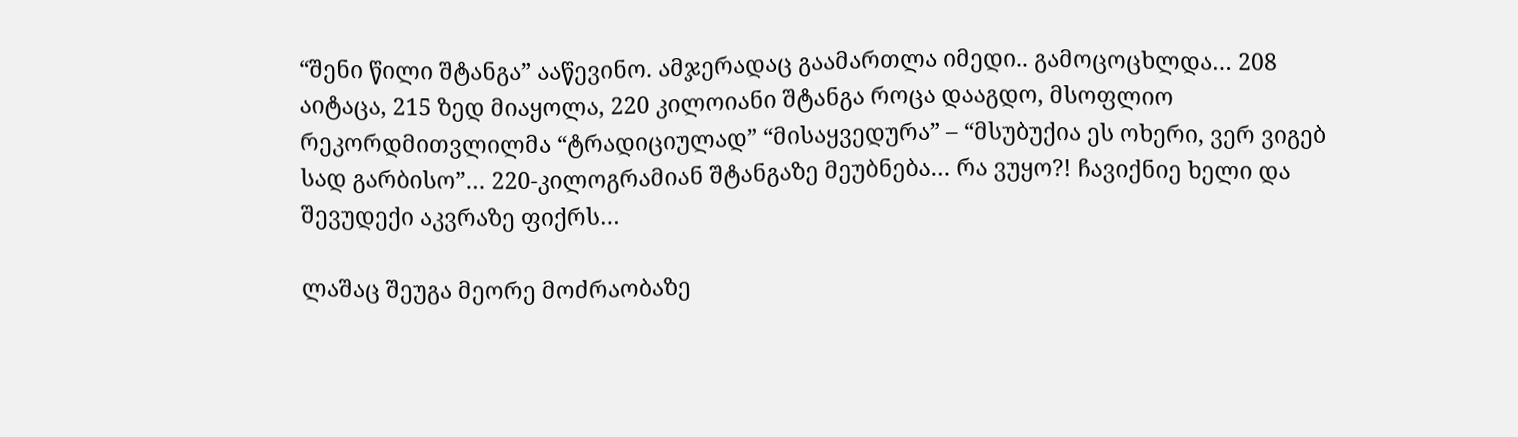“შენი წილი შტანგა” ააწევინო. ამჯერადაც გაამართლა იმედი.. გამოცოცხლდა… 208 აიტაცა, 215 ზედ მიაყოლა, 220 კილოიანი შტანგა როცა დააგდო, მსოფლიო რეკორდმითვლილმა “ტრადიციულად” “მისაყვედურა” – “მსუბუქია ეს ოხერი, ვერ ვიგებ სად გარბისო”… 220-კილოგრამიან შტანგაზე მეუბნება… რა ვუყო?! ჩავიქნიე ხელი და შევუდექი აკვრაზე ფიქრს…

ლაშაც შეუგა მეორე მოძრაობაზე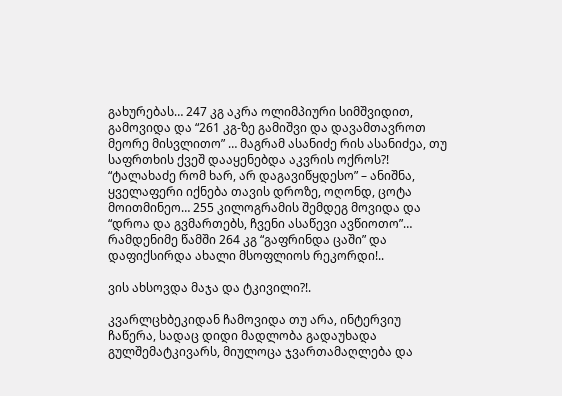გახურებას… 247 კგ აკრა ოლიმპიური სიმშვიდით, გამოვიდა და “261 კგ-ზე გამიშვი და დავამთავროთ მეორე მისვლითო” … მაგრამ ასანიძე რის ასანიძეა, თუ საფრთხის ქვეშ დააყენებდა აკვრის ოქროს?! “ტალახაძე რომ ხარ, არ დაგავიწყდესო” – ანიშნა, ყველაფერი იქნება თავის დროზე, ოღონდ, ცოტა მოითმინეო… 255 კილოგრამის შემდეგ მოვიდა და “დროა და გვმართებს, ჩვენი ასაწევი ავწიოთო”… რამდენიმე წამში 264 კგ “გაფრინდა ცაში” და დაფიქსირდა ახალი მსოფლიოს რეკორდი!..

ვის ახსოვდა მაჯა და ტკივილი?!.

კვარლცხბეკიდან ჩამოვიდა თუ არა, ინტერვიუ ჩაწერა, სადაც დიდი მადლობა გადაუხადა გულშემატკივარს, მიულოცა ჯვართამაღლება და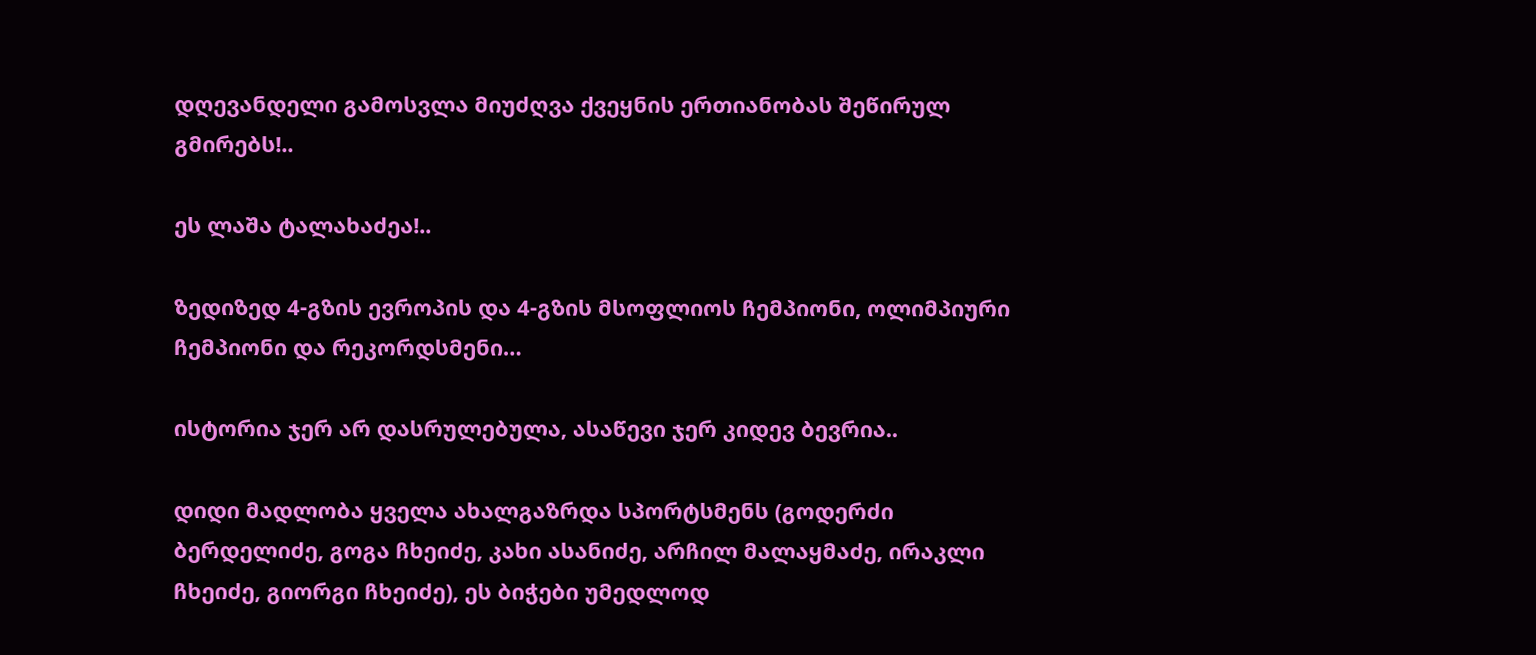დღევანდელი გამოსვლა მიუძღვა ქვეყნის ერთიანობას შეწირულ გმირებს!..

ეს ლაშა ტალახაძეა!..

ზედიზედ 4-გზის ევროპის და 4-გზის მსოფლიოს ჩემპიონი, ოლიმპიური ჩემპიონი და რეკორდსმენი…

ისტორია ჯერ არ დასრულებულა, ასაწევი ჯერ კიდევ ბევრია..

დიდი მადლობა ყველა ახალგაზრდა სპორტსმენს (გოდერძი ბერდელიძე, გოგა ჩხეიძე, კახი ასანიძე, არჩილ მალაყმაძე, ირაკლი ჩხეიძე, გიორგი ჩხეიძე), ეს ბიჭები უმედლოდ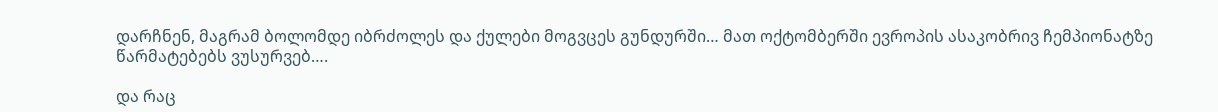დარჩნენ, მაგრამ ბოლომდე იბრძოლეს და ქულები მოგვცეს გუნდურში… მათ ოქტომბერში ევროპის ასაკობრივ ჩემპიონატზე წარმატებებს ვუსურვებ….

და რაც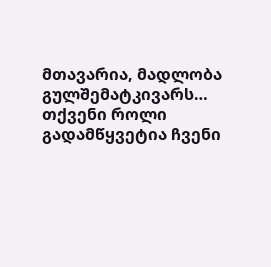მთავარია, მადლობა გულშემატკივარს… თქვენი როლი გადამწყვეტია ჩვენი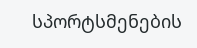სპორტსმენების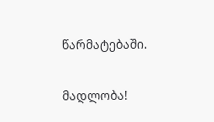წარმატებაში.

მადლობა!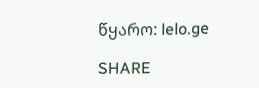წყარო: lelo.ge

SHARE